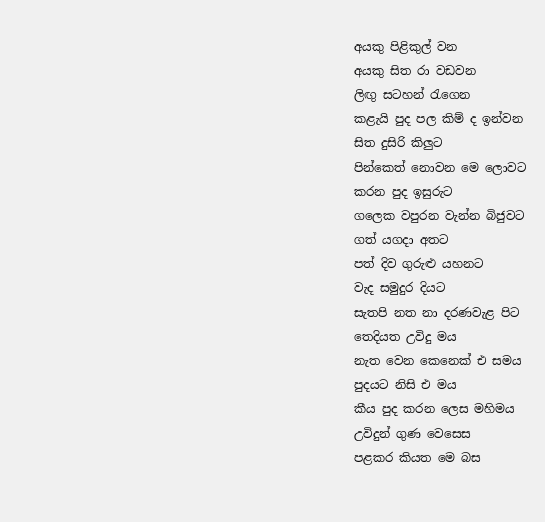අයකු පිළිකුල් වන
අයකු සිත රා වඩවන
ලිඟු සටහන් රැගෙන
කළැයි පුද පල කිම් ද ඉන්වන
සිත දුසිරි කිලුට
පින්කෙත් නොවන මෙ ලොවට
කරන පුද ඉසුරුට
ගලෙක වපුරන වැන්න බිජුවට
ගත් යගදා අතට
පත් දිව ගුරුළු යහනට
වැද සමුදුර දියට
සැතපි නත නා දරණවැළ පිට
තෙදියත උවිදු මය
නැත වෙන කෙනෙක් එ සමය
පුදයට නිසි එ මය
කීය පුද කරන ලෙස මහිමය
උවිදුන් ගුණ වෙසෙස
පළකර කියත මෙ බස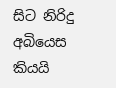සිට නිරිදු අබියෙස
කියයි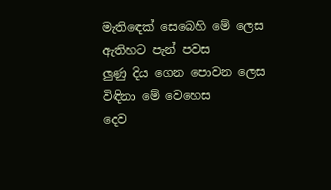මැතිඳෙක් සෙබෙහි මේ ලෙස
ඇතිහට පැන් පවස
ලුණු දිය ගෙන පොවන ලෙස
විඳිනා මේ වෙහෙස
දෙව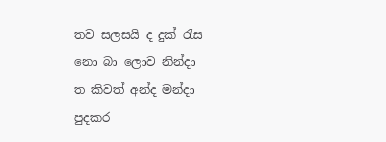තව සලසයි ද දුක් රැස
නො බා ලොව නින්දා
ත කිවත් අන්ද මන්දා
පුදකර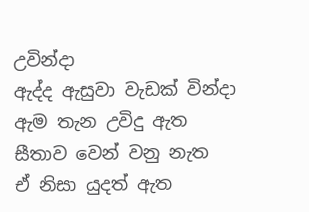උවින්දා
ඇද්ද ඇසුවා වැඩක් වින්දා
ඇම තැන උවිදු ඇත
සීතාව වෙන් වනු නැත
ඒ නිසා යුදත් ඇත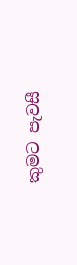කුමට පැවසී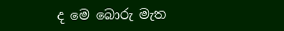ද මෙ බොරු මැත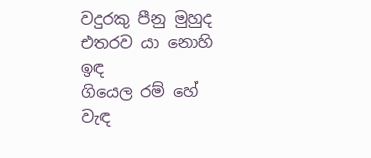වදුරකු පීනු මුහුද
එතරව යා නොහි ඉඳ
ගියෙල රම් හේ වැඳ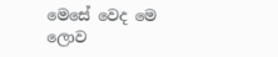මෙසේ වෙද මෙ ලොව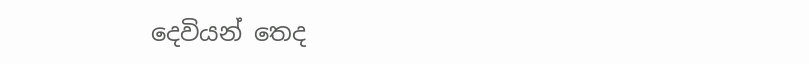දෙවියන් තෙද